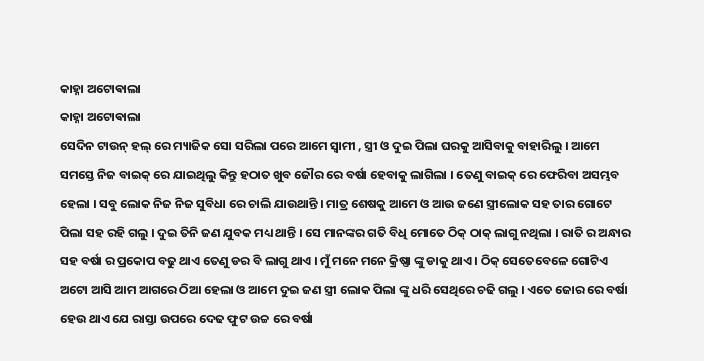କାହ୍ନା ଅଟୋଵାଲା
କାହ୍ନା ଅଟୋଵାଲା
ସେଦିନ ଟାଉନ୍ ହଲ୍ ରେ ମ୍ୟାଜିକ ସୋ ସରିଲା ପରେ ଆମେ ସ୍ବାମୀ , ସ୍ତ୍ରୀ ଓ ଦୁଇ ପିଲା ଘରକୁ ଆସିବାକୁ ବାହାରିଲୁ । ଆମେ ସମସ୍ତେ ନିଜ ବାଇକ୍ ରେ ଯାଇଥିଲୁ କିନ୍ତୁ ହଠାତ ଖୁବ ଜୌର ରେ ବର୍ଷା ହେବାକୁ ଲାଗିଲା । ତେଣୁ ବାଇକ୍ ରେ ଫେରିବା ଅସମ୍ଭବ ହେଲା । ସବୁ ଲୋକ ନିଜ ନିଜ ସୁବିଧା ରେ ଚାଲି ଯାଉଥାନ୍ତି । ମାତ୍ର ଶେଷକୁ ଆମେ ଓ ଆଉ ଜଣେ ସ୍ତ୍ରୀଲୋକ ସହ ତାର ଗୋଟେ ପିଲା ସହ ରହି ଗଲୁ । ଦୁଇ ତିନି ଜଣ ଯୁବକ ମଧ୍ୟ ଥାନ୍ତି । ସେ ମାନଙ୍କର ଗତି ବିଧି ମୋତେ ଠିକ୍ ଠାକ୍ ଲାଗୁ ନଥିଲା । ରାତି ର ଅନ୍ଧାର ସହ ବର୍ଷା ର ପ୍ରକୋପ ବଢୁ ଥାଏ ତେଣୁ ଡର ବି ଲାଗୁ ଥାଏ । ମୁଁ ମନେ ମନେ କ୍ରିଷ୍ଣା ଙ୍କୁ ଡାକୁ ଥାଏ । ଠିକ୍ ସେତେବେଳେ ଗୋଟିଏ ଅଟୋ ଆସି ଆମ ଆଗରେ ଠିଆ ହେଲା ଓ ଆମେ ଦୁଇ ଜଣ ସ୍ତ୍ରୀ ଲୋକ ପିଲା ଙ୍କୁ ଧରି ସେଥିରେ ଚଢି ଗଲୁ । ଏତେ ଜୋର ରେ ବର୍ଷା ହେଉ ଥାଏ ଯେ ରାସ୍ତା ଉପରେ ଦେଢ ଫୁଟ ଉଚ୍ଚ ରେ ବର୍ଷା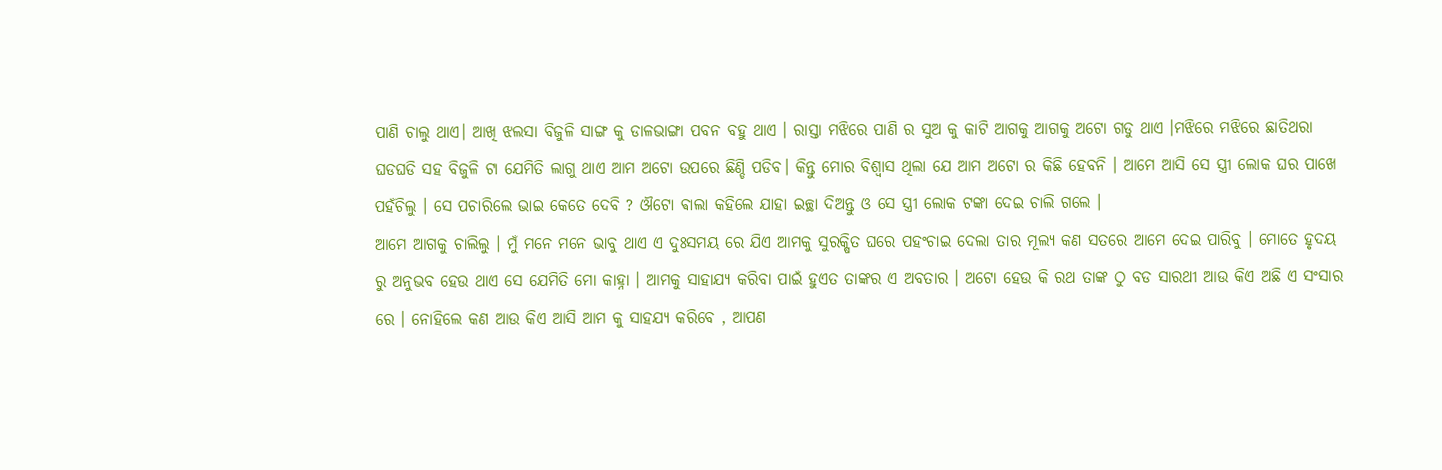ପାଣି ଚାଲୁ ଥାଏ। ଆଖି ଝଲସା ବିଜୁଳି ସାଙ୍ଗ କୁ ଡାଳଭାଙ୍ଗା ପବନ ବହୁ ଥାଏ । ରାସ୍ତା ମଝିରେ ପାଣି ର ସୁଅ କୁ କାଟି ଆଗକୁ ଆଗକୁ ଅଟୋ ଗଡୁ ଥାଏ ।ମଝିରେ ମଝିରେ ଛାତିଥରା ଘଡଘଡି ସହ ବିଜୁଳି ଟା ଯେମିତି ଲାଗୁ ଥାଏ ଆମ ଅଟୋ ଉପରେ ଛିଣ୍ଡି ପଡିବ। କିନ୍ତୁ ମୋର ବିଶ୍ୱାସ ଥିଲା ଯେ ଆମ ଅଟୋ ର କିଛି ହେବନି । ଆମେ ଆସି ସେ ସ୍ତ୍ରୀ ଲୋକ ଘର ପାଖେ ପହଁଚିଲୁ । ସେ ପଚାରିଲେ ଭାଇ କେତେ ଦେବି ? ଔଟୋ ଵାଲା କହିଲେ ଯାହା ଇଚ୍ଛା ଦିଅନ୍ତୁ ଓ ସେ ସ୍ତ୍ରୀ ଲୋକ ଟଙ୍କା ଦେଇ ଚାଲି ଗଲେ ।
ଆମେ ଆଗକୁ ଚାଲିଲୁ । ମୁଁ ମନେ ମନେ ଭାବୁ ଥାଏ ଏ ଦୁଃସମୟ ରେ ଯିଏ ଆମକୁ ସୁରକ୍ଷିତ ଘରେ ପହଂଚାଇ ଦେଲା ତାର ମୂଲ୍ୟ କଣ ସତରେ ଆମେ ଦେଇ ପାରିବୁ । ମୋତେ ହୃଦୟ ରୁ ଅନୁଭବ ହେଉ ଥାଏ ସେ ଯେମିତି ମୋ କାହ୍ନା । ଆମକୁ ସାହାଯ୍ୟ କରିବା ପାଇଁ ହୁଏତ ତାଙ୍କର ଏ ଅବତାର । ଅଟୋ ହେଉ କି ରଥ ତାଙ୍କ ଠୁ ବଡ ସାରଥୀ ଆଉ କିଏ ଅଛି ଏ ସଂସାର ରେ । ନୋହିଲେ କଣ ଆଉ କିଏ ଆସି ଆମ କୁ ସାହଯ୍ୟ କରିବେ , ଆପଣ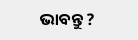ଭାବନ୍ତୁ ?